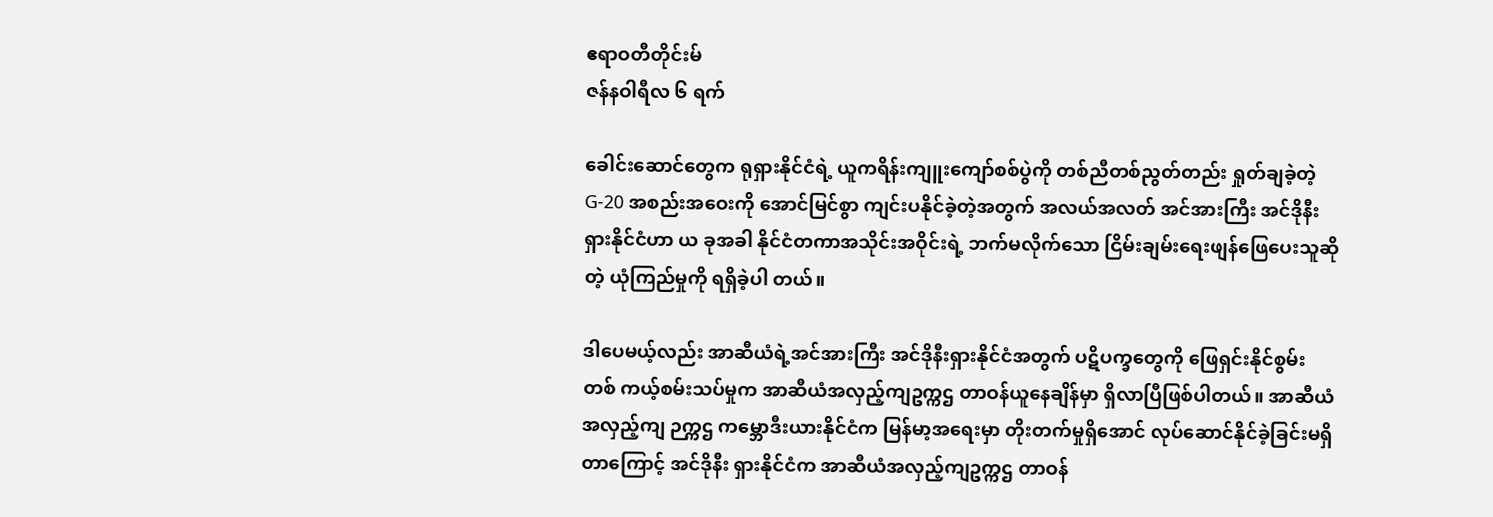ဧရာဝတီတိုင်းမ်
ဇန်နဝါရီလ ၆ ရက်

ခေါင်းဆောင်တွေက ရုရှားနိုင်ငံရဲ့ ယူကရိန်းကျူးကျော်စစ်ပွဲကို တစ်ညီတစ်ညွတ်တည်း ရှုတ်ချခဲ့တဲ့ G-20 အစည်းအဝေးကို အောင်မြင်စွာ ကျင်းပနိုင်ခဲ့တဲ့အတွက် အလယ်အလတ် အင်အားကြီး အင်ဒိုနီးရှားနိုင်ငံဟာ ယ ခုအခါ နိုင်ငံတကာအသိုင်းအဝိုင်းရဲ့ ဘက်မလိုက်သော ငြိမ်းချမ်းရေးဖျန်ဖြေပေးသူဆိုတဲ့ ယုံကြည်မှုကို ရရှိခဲ့ပါ တယ်။

ဒါပေမယ့်လည်း အာဆီယံရဲ့အင်အားကြီး အင်ဒိုနီးရှားနိုင်ငံအတွက် ပဋိပက္ခတွေကို ဖြေရှင်းနိုင်စွမ်း တစ် ကယ့်စမ်းသပ်မှုက အာဆီယံအလှည့်ကျဥက္ကဌ တာဝန်ယူနေချိန်မှာ ရှိလာပြီဖြစ်ပါတယ်။ အာဆီယံ အလှည့်ကျ ဉက္ကဌ ကမ္ဘောဒီးယားနိုင်ငံက မြန်မာ့အရေးမှာ တိုးတက်မှုရှိအောင် လုပ်ဆောင်နိုင်ခဲ့ခြင်းမရှိတာကြောင့် အင်ဒိုနီး ရှားနိုင်ငံက အာဆီယံအလှည့်ကျဥက္ကဌ တာဝန်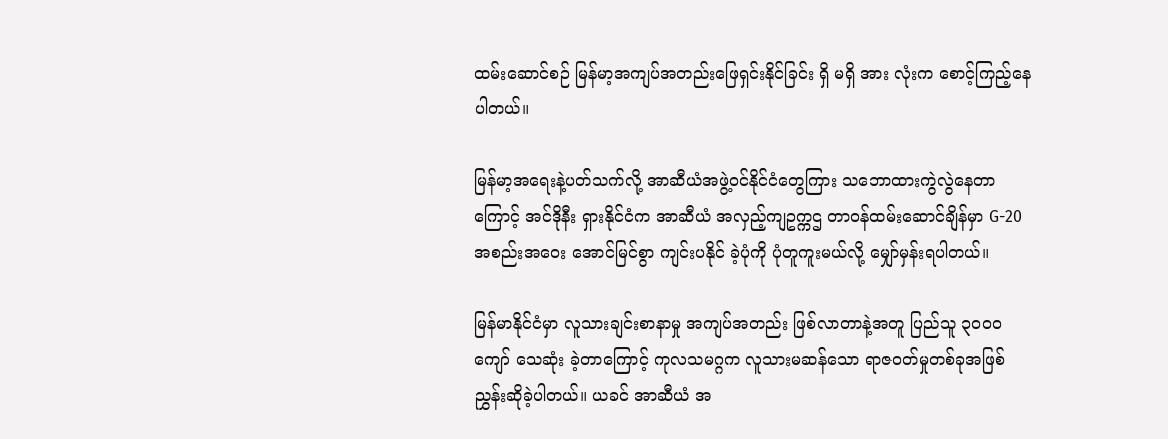ထမ်းဆောင်စဉ် မြန်မာ့အကျပ်အတည်းဖြေရှင်းနိုင်ခြင်း ရှိ မရှိ အား လုံးက စောင့်ကြည့်နေပါတယ်။

မြန်မာ့အရေးနဲ့ပတ်သက်လို့ အာဆီယံအဖွဲ့ဝင်နိုင်ငံတွေကြား သဘောထားကွဲလွဲနေတာကြောင့် အင်ဒိုနီး ရှားနိုင်ငံက အာဆီယံ အလှည့်ကျဥက္ကဌ တာဝန်ထမ်းဆောင်ချိန်မှာ G-20 အစည်းအဝေး အောင်မြင်စွာ ကျင်းပနိုင် ခဲ့ပုံကို ပုံတူကူးမယ်လို့ မျှော်မှန်းရပါတယ်။

မြန်မာနိုင်ငံမှာ လူသားချင်းစာနာမှု အကျပ်အတည်း ဖြစ်လာတာနဲ့အတူ ပြည်သူ ၃၀၀၀ ကျော် သေဆုံး ခဲ့တာကြောင့် ကုလသမဂ္ဂက လူသားမဆန်သော ရာဇဝတ်မှုတစ်ခုအဖြစ် ညွှန်းဆိုခဲ့ပါတယ်။ ယခင် အာဆီယံ အ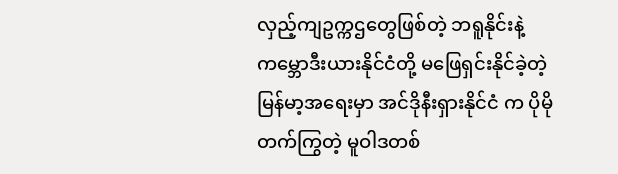လှည့်ကျဥက္ကဌတွေဖြစ်တဲ့ ဘရူနိုင်းနဲ့ ကမ္ဘောဒီးယားနိုင်ငံတို့ မဖြေရှင်းနိုင်ခဲ့တဲ့ မြန်မာ့အရေးမှာ အင်ဒိုနီးရှားနိုင်ငံ က ပိုမိုတက်ကြွတဲ့ မူဝါဒတစ်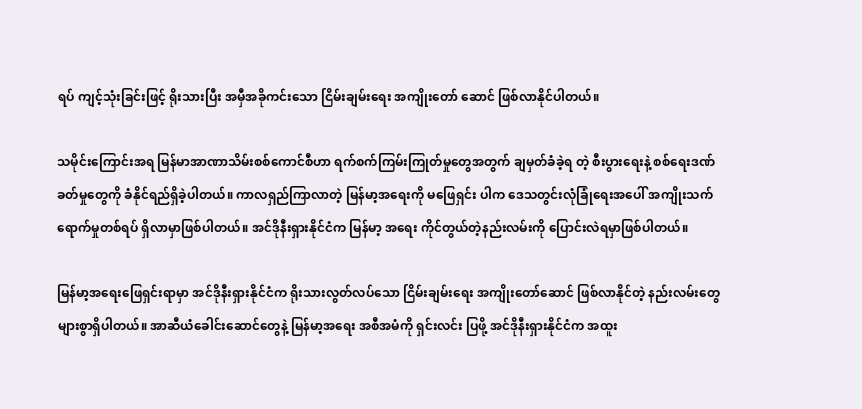ရပ် ကျင့်သုံးခြင်းဖြင့် ရိုးသားပြီး အမှီအခိုကင်းသော ငြိမ်းချမ်းရေး အကျိုးတော် ဆောင် ဖြစ်လာနိုင်ပါတယ်။

သမိုင်းကြောင်းအရ မြန်မာအာဏာသိမ်းစစ်ကောင်စီဟာ ရက်စက်ကြမ်းကြုတ်မှုတွေအတွက် ချမှတ်ခံခဲ့ရ တဲ့ စီးပွားရေးနဲ့ စစ်ရေးဒဏ်ခတ်မှုတွေကို ခံနိုင်ရည်ရှိခဲ့ပါတယ်။ ကာလရှည်ကြာလာတဲ့ မြန်မာ့အရေးကို မဖြေရှင်း ပါက ဒေသတွင်းလုံခြုံရေးအပေါ် အကျိုးသက်ရောက်မှုတစ်ရပ် ရှိလာမှာဖြစ်ပါတယ်။ အင်ဒိုနီးရှားနိုင်ငံက မြန်မာ့ အရေး ကိုင်တွယ်တဲ့နည်းလမ်းကို ပြောင်းလဲရမှာဖြစ်ပါတယ်။

မြန်မာ့အရေးဖြေရှင်းရာမှာ အင်ဒိုနီးရှားနိုင်ငံက ရိုးသားလွတ်လပ်သော ငြိမ်းချမ်းရေး အကျိုးတော်ဆောင် ဖြစ်လာနိုင်တဲ့ နည်းလမ်းတွေ များစွာရှိပါတယ်။ အာဆီယံခေါင်းဆောင်တွေနဲ့ မြန်မာ့အရေး အစီအမံကို ရှင်းလင်း ပြဖို့ အင်ဒိုနီးရှားနိုင်ငံက အထူး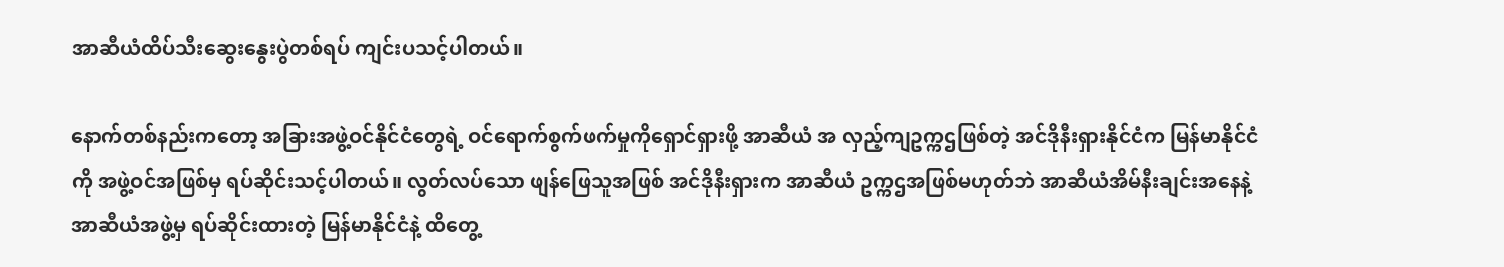အာဆီယံထိပ်သီးဆွေးနွေးပွဲတစ်ရပ် ကျင်းပသင့်ပါတယ်။

နောက်တစ်နည်းကတော့ အခြားအဖွဲ့ဝင်နိုင်ငံတွေရဲ့ ဝင်ရောက်စွက်ဖက်မှုကိုရှောင်ရှားဖို့ အာဆီယံ အ လှည့်ကျဥက္ကဌဖြစ်တဲ့ အင်ဒိုနီးရှားနိုင်ငံက မြန်မာနိုင်ငံကို အဖွဲ့ဝင်အဖြစ်မှ ရပ်ဆိုင်းသင့်ပါတယ်။ လွတ်လပ်သော ဖျန်ဖြေသူအဖြစ် အင်ဒိုနီးရှားက အာဆီယံ ဥက္ကဌအဖြစ်မဟုတ်ဘဲ အာဆီယံအိမ်နီးချင်းအနေနဲ့ အာဆီယံအဖွဲ့မှ ရပ်ဆိုင်းထားတဲ့ မြန်မာနိုင်ငံနဲ့ ထိတွေ့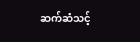ဆက်ဆံသင့်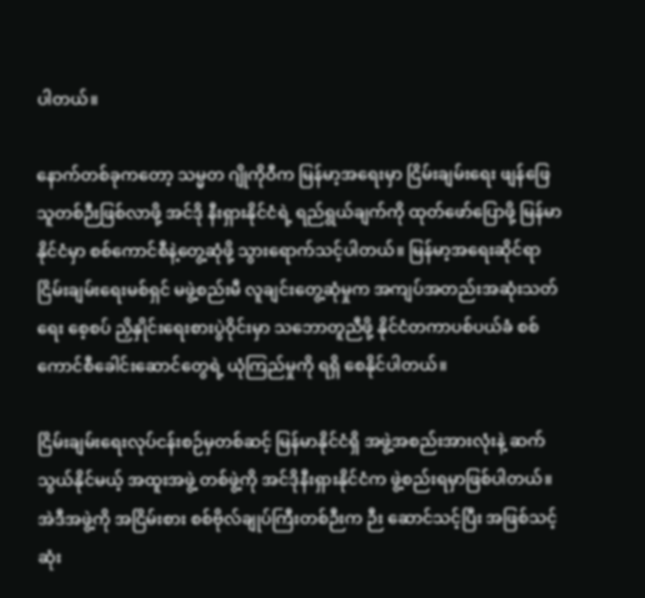ပါတယ်။

နောက်တစ်ခုကတော့ သမ္မတ ဂျိုကိုဝီက မြန်မာ့အရေးမှာ ငြိမ်းချမ်းရေး ဖျန်ဖြေသူတစ်ဉီးဖြစ်လာဖို့ အင်ဒို နီးရှားနိုင်ငံရဲ့ ရည်ရွယ်ချက်ကို ထုတ်ဖော်ပြောဖို့ မြန်မာနိုင်ငံမှာ စစ်ကောင်စီနဲ့တွေ့ဆုံဖို့ သွားရောက်သင့်ပါတယ်။ မြန်မာ့အရေးဆိုင်ရာ ငြိမ်းချမ်းရေးမစ်ရှင် မဖွဲ့စည်းမီ လူချင်းတွေ့ဆုံမှုက အကျပ်အတည်းအဆုံးသတ်ရေး စေ့စပ် ညှိနှိုင်းရေးစားပွဲဝိုင်းမှာ သဘောတူညီဖို့ နိုင်ငံတကာပစ်ပယ်ခံ စစ်ကောင်စီခေါင်းဆောင်တွေရဲ့ ယုံကြည်မှုကို ရရှိ စေနိုင်ပါတယ်။

ငြိမ်းချမ်းရေးလုပ်ငန်းစဉ်မှတစ်ဆင့် မြန်မာနိုင်ငံရှိ အဖွဲ့အစည်းအားလုံးနဲ့ ဆက်သွယ်နိုင်မယ့် အထူးအဖွဲ့ တစ်ဖွဲ့ကို အင်ဒိုနီးရှားနိုင်ငံက ဖွဲ့စည်းရမှာဖြစ်ပါတယ်။ အဲဒီအဖွဲ့ကို အငြိမ်းစား စစ်ဗိုလ်ချုပ်ကြီးတစ်ဉီးက ဉီး ဆောင်သင့်ပြီး အဖြစ်သင့်ဆုံး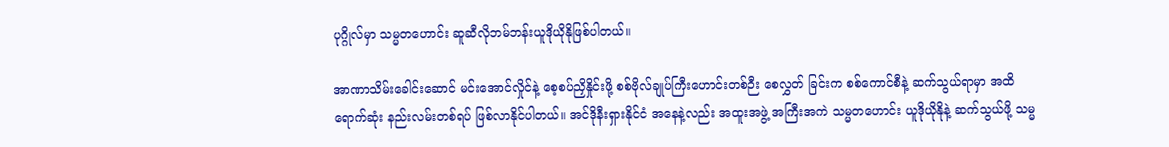ပုဂ္ဂိုလ်မှာ သမ္မတဟောင်း ဆူဆီလိုဘမ်ဘန်းယူဒိုယိုနိုဖြစ်ပါတယ်။

အာဏာသိမ်းခေါင်းဆောင် မင်းအောင်လှိုင်နဲ့ စေ့စပ်ညှိနှိုင်းဖို့ စစ်ဗိုလ်ချုပ်ကြီးဟောင်းတစ်ဉီး စေလွှတ် ခြင်းက စစ်ကောင်စီနဲ့ ဆက်သွယ်ရာမှာ အထိရောက်ဆုံး နည်းလမ်းတစ်ရပ် ဖြစ်လာနိုင်ပါတယ်။ အင်ဒိုနီးရှားနိုင်ငံ အနေနဲ့လည်း အထူးအဖွဲ့ အကြီးအကဲ သမ္မတဟောင်း ယူဒိုယိုနိုနဲ့ ဆက်သွယ်ဖို့ သမ္မ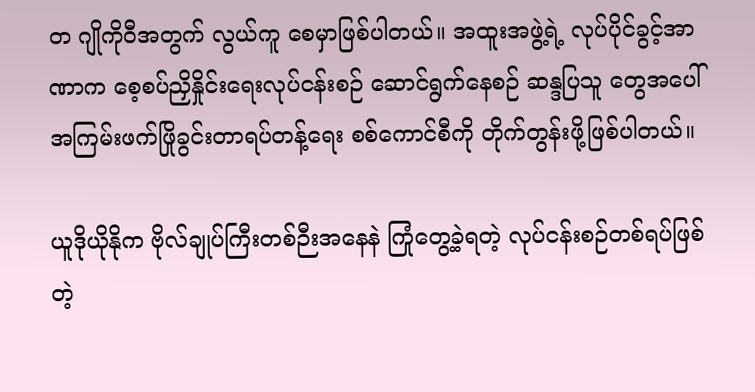တ ဂျိုကိုဝီအတွက် လွယ်ကူ စေမှာဖြစ်ပါတယ်။ အထူးအဖွဲ့ရဲ့ လုပ်ပိုင်ခွင့်အာဏာက စေ့စပ်ညှိနှိုင်းရေးလုပ်ငန်းစဉ် ဆောင်ရွက်နေစဉ် ဆန္ဒပြသူ တွေအပေါ် အကြမ်းဖက်ဖြိုခွင်းတာရပ်တန့်ရေး စစ်ကောင်စီကို တိုက်တွန်းဖို့ဖြစ်ပါတယ်။

ယူဒိုယိုနိုက ဗိုလ်ချုပ်ကြီးတစ်ဉီးအနေနဲ ကြုံတွေ့ခဲ့ရတဲ့ လုပ်ငန်းစဉ်တစ်ရပ်ဖြစ်တဲ့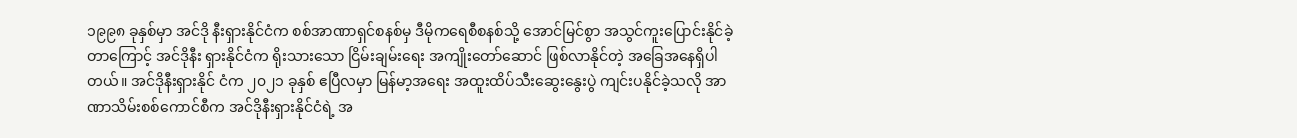၁၉၉၈ ခုနှစ်မှာ အင်ဒို နီးရှားနိုင်ငံက စစ်အာဏာရှင်စနစ်မှ ဒီမိုကရေစီစနစ်သို့ အောင်မြင်စွာ အသွင်ကူးပြောင်းနိုင်ခဲ့တာကြောင့် အင်ဒိုနီး ရှားနိုင်ငံက ရိုးသားသော ငြိမ်းချမ်းရေး အကျိုးတော်ဆောင် ဖြစ်လာနိုင်တဲ့ အခြေအနေရှိပါတယ်။ အင်ဒိုနီးရှားနိုင် ငံက ၂၀၂၁ ခုနှစ် ဧပြီလမှာ မြန်မာ့အရေး အထူးထိပ်သီးဆွေးနွေးပွဲ ကျင်းပနိုင်ခဲ့သလို အာဏာသိမ်းစစ်ကောင်စီက အင်ဒိုနီးရှားနိုင်ငံရဲ့ အ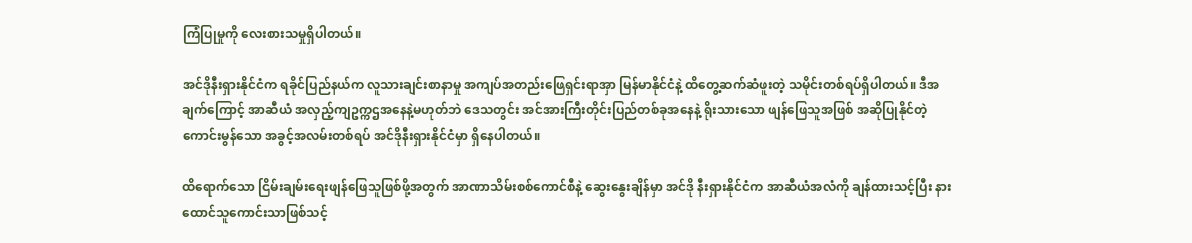ကြံပြုမှုကို လေးစားသမှုရှိပါတယ်။

အင်ဒိုနီးရှားနိုင်ငံက ရခိုင်ပြည်နယ်က လူသားချင်းစာနာမှု အကျပ်အတည်းဖြေရှင်းရာအှာ မြန်မာနိုင်ငံနဲ့ ထိတွေ့ဆက်ဆံဖူးတဲ့ သမိုင်းတစ်ရပ်ရှိပါတယ်။ ဒီအချက်ကြောင့် အာဆီယံ အလှည့်ကျဥက္ကဌအနေနဲ့မဟုတ်ဘဲ ဒေသတွင်း အင်အားကြီးတိုင်းပြည်တစ်ခုအနေနဲ့ ရိုးသားသော ဖျန်ဖြေသူအဖြစ် အဆိုပြုနိုင်တဲ့ ကောင်းမွန်သော အခွင့်အလမ်းတစ်ရပ် အင်ဒိုနီးရှားနိုင်ငံမှာ ရှိနေပါတယ်။

ထိရောက်သော ငြိမ်းချမ်းရေးဖျန်ဖြေသူဖြစ်ဖို့အတွက် အာဏာသိမ်းစစ်ကောင်စီနဲ့ ဆွေးနွေးချိန်မှာ အင်ဒို နီးရှားနိုင်ငံက အာဆီယံအလံကို ချန်ထားသင့်ပြီး နားထောင်သူကောင်းသာဖြစ်သင့်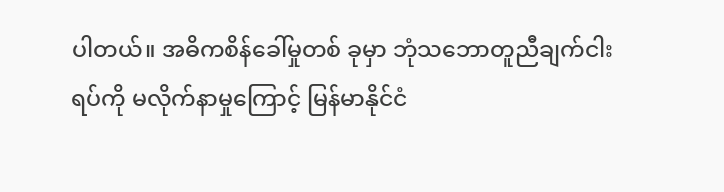ပါတယ်။ အဓိကစိန်ခေါ်မှုတစ် ခုမှာ ဘုံသဘောတူညီချက်ငါးရပ်ကို မလိုက်နာမှုကြောင့် မြန်မာနိုင်ငံ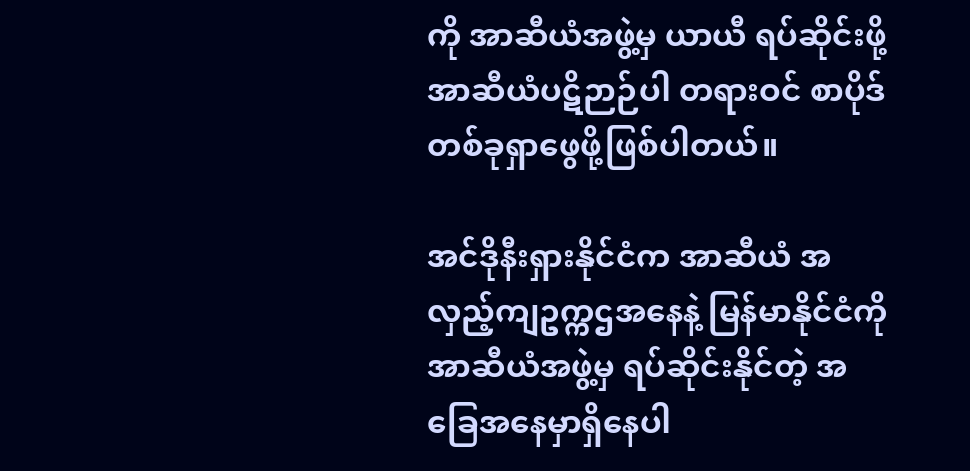ကို အာဆီယံအဖွဲ့မှ ယာယီ ရပ်ဆိုင်းဖို့ အာဆီယံပဋိဉာဉ်ပါ တရားဝင် စာပိုဒ်တစ်ခုရှာဖွေဖို့ဖြစ်ပါတယ်။

အင်ဒိုနီးရှားနိုင်ငံက အာဆီယံ အလှည့်ကျဥက္ကဌအနေနဲ့ မြန်မာနိုင်ငံကို အာဆီယံအဖွဲ့မှ ရပ်ဆိုင်းနိုင်တဲ့ အခြေအနေမှာရှိနေပါ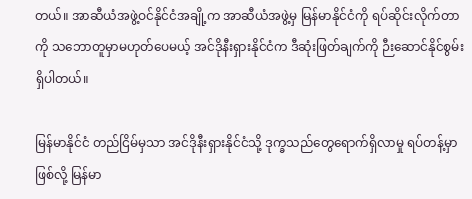တယ်။ အာဆီယံအဖွဲ့ဝင်နိုင်ငံအချို့က အာဆီယံအဖွဲ့မှ မြန်မာနိုင်ငံကို ရပ်ဆိုင်းလိုက်တာကို သဘောတူမှာမဟုတ်ပေမယ့် အင်ဒိုနီးရှားနိုင်ငံက ဒီဆုံးဖြတ်ချက်ကို ဉီးဆောင်နိုင်စွမ်းရှိပါတယ်။

မြန်မာနိုင်ငံ တည်ငြိမ်မှသာ အင်ဒိုနီးရှားနိုင်ငံသို့ ဒုက္ခသည်တွေရောက်ရှိလာမှု ရပ်တန့်မှာဖြစ်လို့ မြန်မာ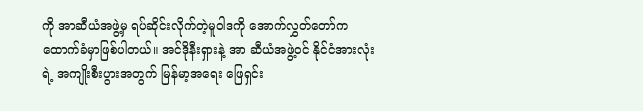ကို အာဆီယံအဖွဲ့မှ ရပ်ဆိုင်းလိုက်တဲ့မူဝါဒကို အောက်လွှတ်တော်က ထောက်ခံမှာဖြစ်ပါတယ်။ အင်ဒိုနီးရှားနဲ့ အာ ဆီယံအဖွဲ့ဝင် နိုင်ငံအားလုံးရဲ့ အကျိုးစီးပွားအတွက် မြန်မာ့အရေး ဖြေရှင်း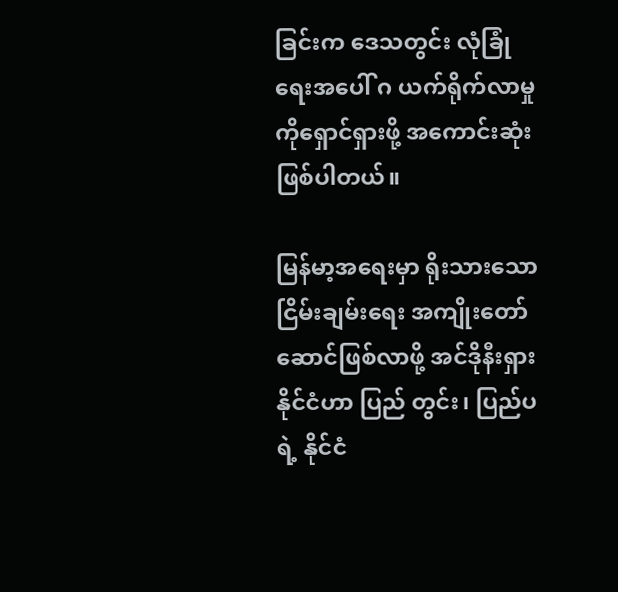ခြင်းက ဒေသတွင်း လုံခြုံရေးအပေါ် ဂ ယက်ရိုက်လာမှုကိုရှောင်ရှားဖို့ အကောင်းဆုံးဖြစ်ပါတယ်။

မြန်မာ့အရေးမှာ ရိုးသားသော ငြိမ်းချမ်းရေး အကျိုးတော်ဆောင်ဖြစ်လာဖို့ အင်ဒိုနီးရှားနိုင်ငံဟာ ပြည် တွင်း၊ ပြည်ပရဲ့ နိုင်ငံ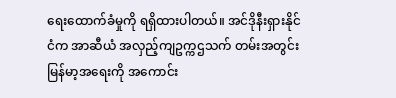ရေးထောက်ခံမှုကို ရရှိထားပါတယ်။ အင်ဒိုနီးရှားနိုင်ငံက အာဆီယံ အလှည့်ကျဥက္ကဌသက် တမ်းအတွင်း မြန်မာ့အရေးကို အကောင်း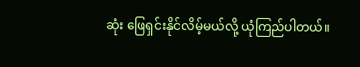ဆုံး ဖြေရှင်းနိုင်လိမ့်မယ်လို့ ယုံကြည်ပါတယ်။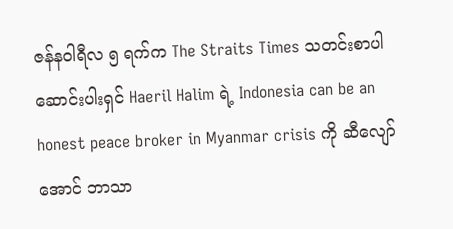ဇန်နဝါရီလ ၅ ရက်က The Straits Times သတင်းစာပါ ဆောင်းပါးရှင် Haeril Halim ရဲ့ Indonesia can be an honest peace broker in Myanmar crisis ကို ဆီလျော်အောင် ဘာသာ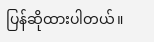ပြန်ဆိုထားပါတယ်။